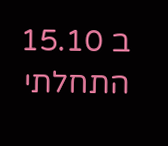ב 15.10 התחלתי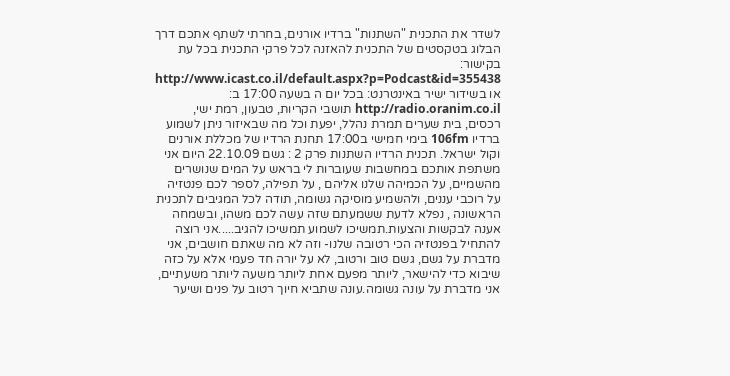לשדר את התכנית "השתנות" ברדיו אורנים, בחרתי לשתף אתכם דרך הבלוג בטקסטים של התכנית להאזנה לכל פרקי התכנית בכל עת בקישור: http://www.icast.co.il/default.aspx?p=Podcast&id=355438 או בשידור ישיר באינטרנט: בכל יום ה בשעה 17:00 ב: http://radio.oranim.co.il תושבי הקריות, טבעון, רמת ישי, רכסים, בית שערים תמרת נהלל, יפעת וכל מה שבאיזור ניתן לשמוע ברדיו 106fm בימי חמישי ב17:00 תחנת הרדיו של מכללת אורנים וקול ישראל. תכנית הרדיו השתנות פרק 2 : גשם 22.10.09 היום אני משתפת אותכם במחשבות שעוברות לי בראש על המים שנושרים מהשמיים, על הכמיהה שלנו אליהם , על תפילה, לספר לכם פנטזיה על רוכבי עננים, ולהשמיע מוסיקה גשומה, תודה לכל המגיבים לתכנית הראשונה , נפלא לדעת ששמעתם שזה עשה לכם משהו, ובשמחה אענה לבקשות והצעות.תמשיכו לשמוע תמשיכו להגיב.....אני רוצה להתחיל בפנטזיה הכי רטובה שלנו- וזה לא מה שאתם חושבים, אני מדברת על גשם, גשם טוב ורטוב, לא על יורה חד פעמי אלא על כזה שיבוא כדי להישאר, ליותר מפעם אחת ליותר משעה ליותר משעתיים, אני מדברת על עונה גשומה.עונה שתביא חיוך רטוב על פנים ושיער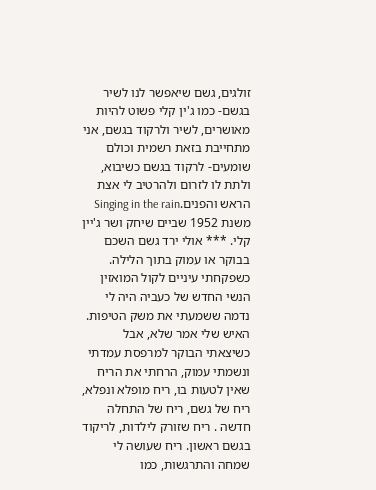זולגים, גשם שיאפשר לנו לשיר בגשם- כמו ג'ין קלי פשוט להיות מאושרים, לשיר ולרקוד בגשם, אני מתחייבת בזאת רשמית וכולם שומעים- לרקוד בגשם כשיבוא, ולתת לו לזרום ולהרטיב לי אצת הראש והפנים.Singing in the rain משנת 1952 שביים שיחק ושר ג'יין קלי. *** אולי ירד גשם השכם בבוקר או עמוק בתוך הלילה. כשפקחתי עיניים לקול המואזין הנשי החדש של כעביה היה לי נדמה ששמעתי את משק הטיפות. האיש שלי אמר שלא, אבל כשיצאתי הבוקר למרפסת עמדתי ונשמתי עמוק, הרחתי את הריח שאין לטעות בו, ריח מופלא ונפלא, ריח של גשם, ריח של התחלה חדשה . ריח שזורק לילדות, לריקוד בגשם ראשון. ריח שעושה לי שמחה והתרגשות, כמו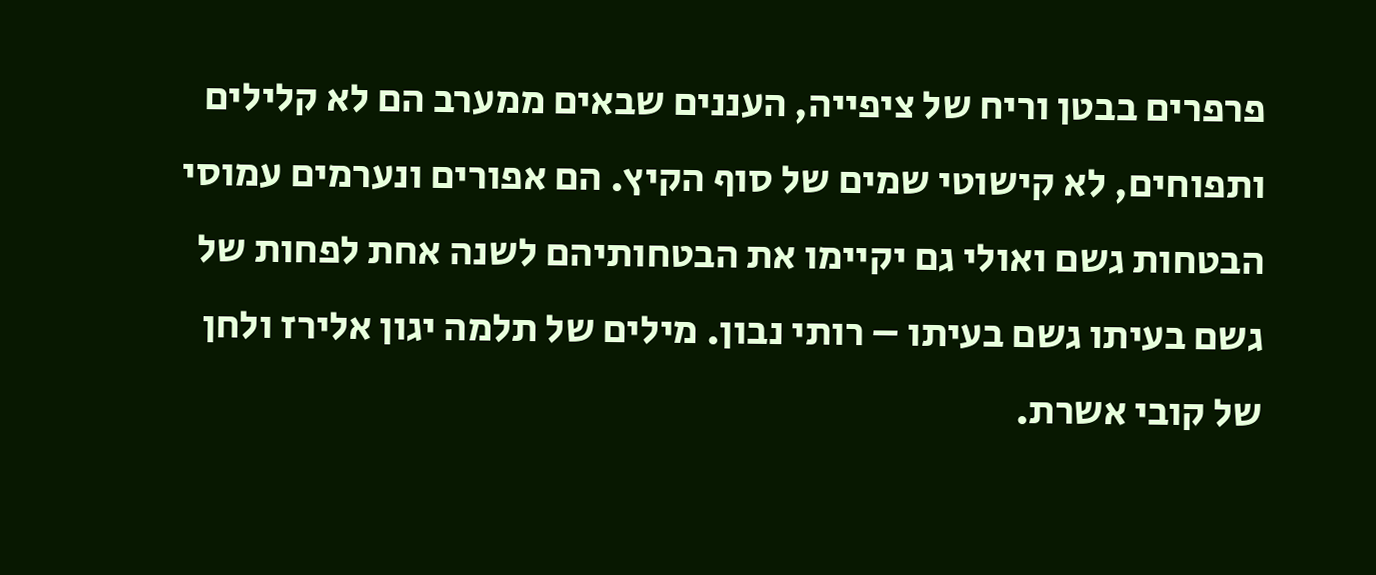פרפרים בבטן וריח של ציפייה, העננים שבאים ממערב הם לא קלילים ותפוחים, לא קישוטי שמים של סוף הקיץ. הם אפורים ונערמים עמוסי הבטחות גשם ואולי גם יקיימו את הבטחותיהם לשנה אחת לפחות של גשם בעיתו גשם בעיתו – רותי נבון. מילים של תלמה יגון אלירז ולחן של קובי אשרת.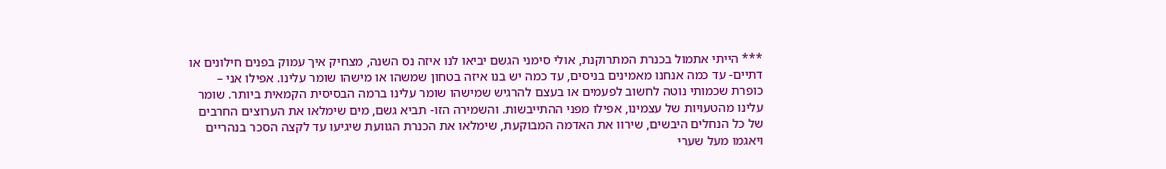*** הייתי אתמול בכנרת המתרוקנת, אולי סימני הגשם יביאו לנו איזה נס השנה, מצחיק איך עמוק בפנים חילונים או דתיים- עד כמה אנחנו מאמינים בניסים, עד כמה יש בנו איזה בטחון שמשהו או מישהו שומר עלינו. אפילו אני – כופרת שכמותי נוטה לחשוב לפעמים או בעצם להרגיש שמישהו שומר עלינו ברמה הבסיסית הקמאית ביותר. שומר עלינו מהטעויות של עצמינו, אפילו מפני ההתייבשות. והשמירה הזו- תביא גשם, מים שימלאו את הערוצים החרבים של כל הנחלים היבשים, שירוו את האדמה המבוקעת, שימלאו את הכנרת הגוועת שיגיעו עד לקצה הסכר בנהריים ויאגמו מעל שערי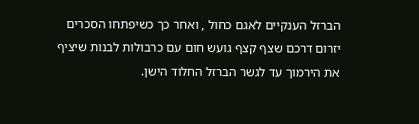הברזל הענקיים לאגם כחול , ואחר כך כשיפתחו הסכרים יזרום דרכם שצף קצף גועש חום עם כרבולות לבנות שיציף את הירמוך עד לגשר הברזל החלוד הישן.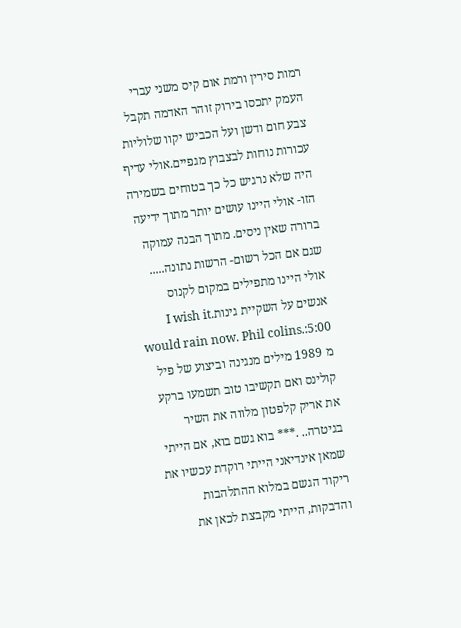רמות סירין ורמת אום קיס משני עברי העמק יתכסו בירוק זוהר האדמה תקבל צבע חום ודשן ועל הכביש יקוו שלוליות עכורות נוחות לבצבוץ מגפיים.אולי עדיף היה שלא נרגיש כל כך בטוחים בשמירה הזו- אולי היינו עושים יותר מתוך ידיעה ברורה שאין ניסים. מתוך הבנה עמוקה שגם אם הכל רשום- הרשות נתונה..... אולי היינו מתפילים במקום לקנוס אנשים על השקיית גינות.I wish it would rain now. Phil colins.:5:00 מ 1989 מילים מנגינה וביצוע של פיל קולינס ואם תקשיבו טוב תשמעו ברקע את אריק קלפטון מלווה את השיר בגיטרה.. .*** בוא גשם בוא, אם הייתי שמאן אינדיאני הייתי רוקדת עכשיו את ריקוד הגשם במלוא ההתלהבות והדבקות, הייתי מקבצת לכאן את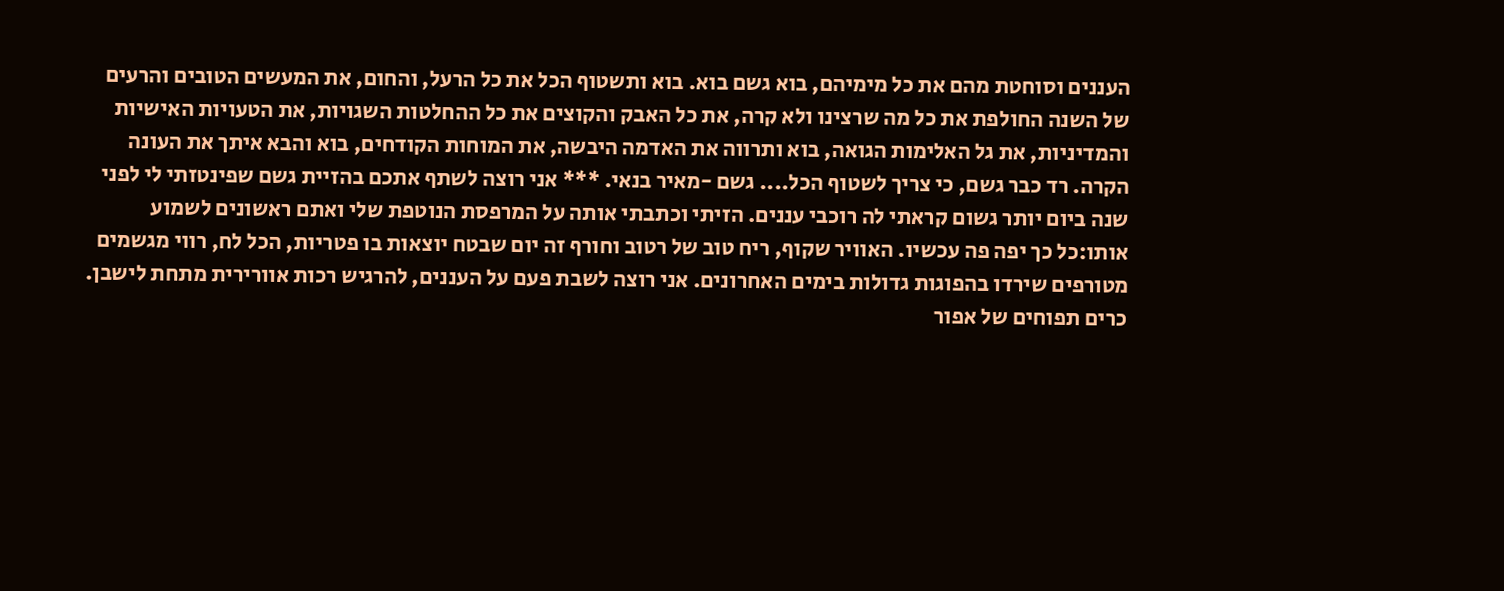העננים וסוחטת מהם את כל מימיהם, בוא גשם בוא. בוא ותשטוף הכל את כל הרעל, והחום, את המעשים הטובים והרעים של השנה החולפת את כל מה שרצינו ולא קרה, את כל האבק והקוצים את כל ההחלטות השגויות, את הטעויות האישיות והמדיניות, את גל האלימות הגואה, בוא ותרווה את האדמה היבשה, את המוחות הקודחים, בוא והבא איתך את העונה הקרה. רד כבר גשם, כי צריך לשטוף הכל.... גשם -מאיר בנאי. *** אני רוצה לשתף אתכם בהזיית גשם שפינטזתי לי לפני שנה ביום יותר גשום קראתי לה רוכבי עננים. הזיתי וכתבתי אותה על המרפסת הנוטפת שלי ואתם ראשונים לשמוע אותו:כל כך יפה פה עכשיו. האוויר שקוף, ריח טוב של רטוב וחורף זה יום שבטח יוצאות בו פטריות, הכל לח, רווי מגשמים מטורפים שירדו בהפוגות גדולות בימים האחרונים. אני רוצה לשבת פעם על העננים, להרגיש רכות אוורירית מתחת לישבן. כרים תפוחים של אפור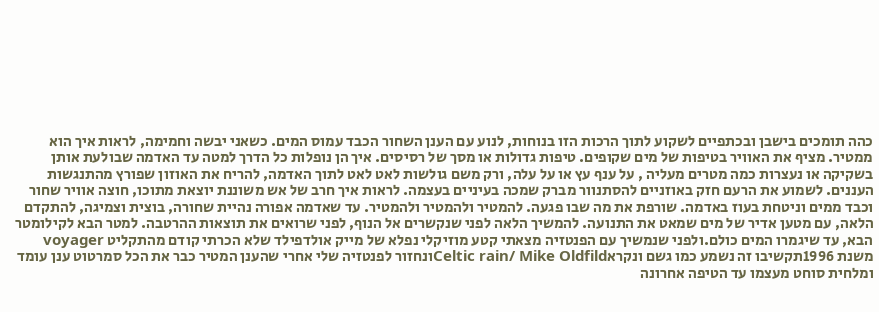כהה תומכים בישבן ובכתפיים לשקוע לתוך הרכות הזו בנוחות, לנוע עם הענן השחור הכבד עמוס המים. כשאני יבשה וחמימה, לראות איך הוא ממטיר. מציף את האוויר בטיפות של מים שקופים. טיפות גדולות או מסך של רסיסים. איך הן נופלות כל הדרך למטה עד האדמה שבולעת אותן בשקיקה או נעצרות כמה מטרים מעליה , על ענף עץ או על עלה, ורק משם גולשות לאט לאט לתוך האדמה, להריח את האוזון שפורץ מהתנגשות העננים. לשמוע את הרעם חזק באוזניים להסתנוור מברק שמכה בעיניים בעצמה. לראות איך חרב של אש משוננת יוצאת מתוכו, חוצה אוויר שחור וכבד ממים וניטחת בעוז באדמה. שורפת את מה שבו פגעה. להמטיר ולהמטיר ולהמטיר. עד שאדמה אפורה נהיית שחורה, בוצית וצמיגה, להתקדם הלאה, עם מטען אדיר של מים שמאט את התנועה. להמשיך הלאה לפני שנקשרים אל הנוף, לפני שרואים את תוצאות ההרטבה. למטר הבא לקילומטר הבא, עד שיגמרו המים כולם.ולפני שנמשיך עם הפנטזיה מצאתי קטע מוזיקלי נפלא של מייק אולדפילד שלא הכרתי קודם מהתקליט voyager משנת 1996תקשיבו זה נשמע כמו גשם ונקראCeltic rain/ Mike Oldfildונחזור לפנטזיה שלי אחרי שהענן המטיר כבר את הכל סמרטוט ענן עומד ומלחית סוחט מעצמו עד הטיפה אחרונה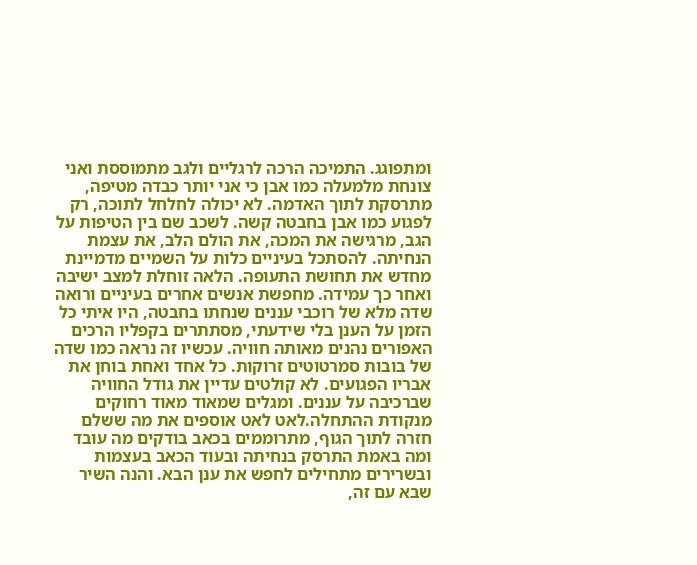ומתפוגג. התמיכה הרכה לרגליים ולגב מתמוססת ואני צונחת מלמעלה כמו אבן כי אני יותר כבדה מטיפה, מתרסקת לתוך האדמה. לא יכולה לחלחל לתוכה, רק לפגוע כמו אבן בחבטה קשה. לשכב שם בין הטיפות על הגב, מרגישה את המכה, את הולם הלב, את עצמת הנחיתה. להסתכל בעיניים כלות על השמיים מדמיינת מחדש את תחושת התעופה. הלאה זוחלת למצב ישיבה ואחר כך עמידה. מחפשת אנשים אחרים בעיניים ורואה שדה מלא של רוכבי עננים שנחתו בחבטה, היו איתי כל הזמן על הענן בלי שידעתי, מסתתרים בקפליו הרכים האפורים נהנים מאותה חוויה. עכשיו זה נראה כמו שדה של בובות סמרטוטים זרוקות. כל אחד ואחת בוחן את אבריו הפגועים. לא קולטים עדיין את גודל החוויה שברכיבה על עננים. ומגלים שמאוד מאוד רחוקים מנקודת ההתחלה.לאט לאט אוספים את מה ששלם חזרה לתוך הגוף, מתרוממים בכאב בודקים מה עובד ומה באמת התרסק בנחיתה ובעוד הכאב בעצמות ובשרירים מתחילים לחפש את ענן הבא. והנה השיר שבא עם זה,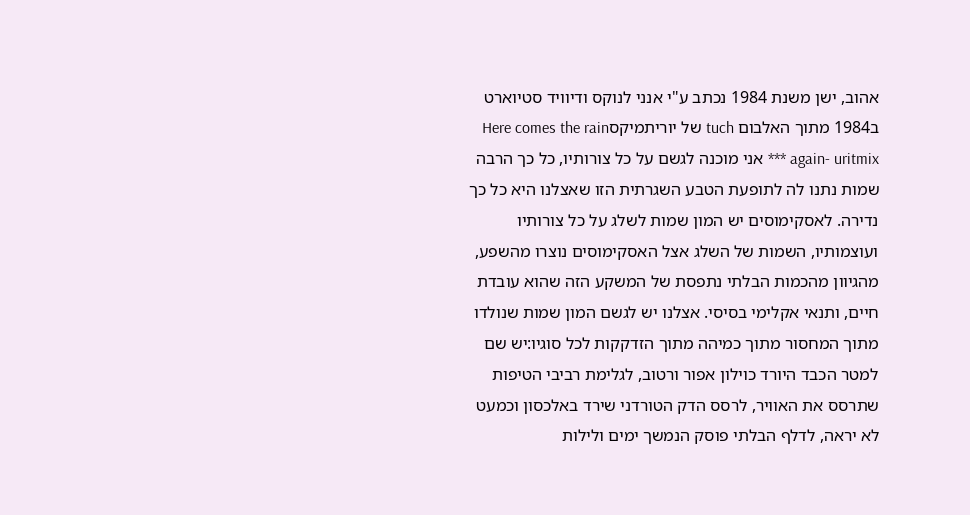אהוב, ישן משנת 1984 נכתב ע"י אנני לנוקס ודיוויד סטיוארט ב1984 מתוך האלבום tuch של יוריתמיקסHere comes the rain again- uritmix *** אני מוכנה לגשם על כל צורותיו, כל כך הרבה שמות נתנו לה לתופעת הטבע השגרתית הזו שאצלנו היא כל כך נדירה. לאסקימוסים יש המון שמות לשלג על כל צורותיו ועוצמותיו, השמות של השלג אצל האסקימוסים נוצרו מהשפע, מהגיוון מהכמות הבלתי נתפסת של המשקע הזה שהוא עובדת חיים, ותנאי אקלימי בסיסי. אצלנו יש לגשם המון שמות שנולדו מתוך המחסור מתוך כמיהה מתוך הזדקקות לכל סוגיו:יש שם למטר הכבד היורד כוילון אפור ורטוב, לגלימת רביבי הטיפות שתרסס את האוויר, לרסס הדק הטורדני שירד באלכסון וכמעט לא יראה, לדלף הבלתי פוסק הנמשך ימים ולילות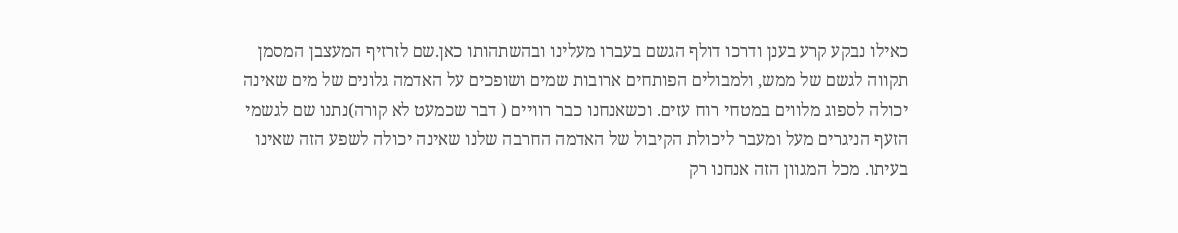כאילו נבקע קרע בענן ודרכו דולף הגשם בעברו מעלינו ובהשתהותו כאן.שם לזרזיף המעצבן המסמן תקווה לגשם של ממש, ולמבולים הפותחים ארובות שמים ושופכים על האדמה גלונים של מים שאינה יכולה לספוג מלווים במטחי רוח עזים. וכשאנחנו כבר רוויים ( דבר שכמעט לא קורה)נתנו שם לגשמי הזעף הניגרים מעל ומעבר ליכולת הקיבול של האדמה החרבה שלנו שאינה יכולה לשפע הזה שאינו בעיתו. מכל המגוון הזה אנחנו רק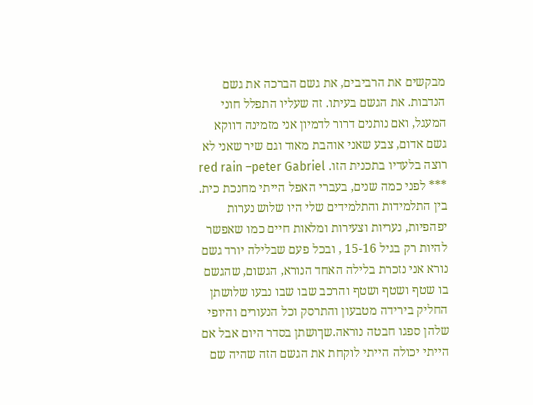מבקשים את הרביבים, את גשם הברכה את גשם הנדבות. את הגשם בעיתו. זה שעליו התפלל חוני המעגל, ואם נותנים דרור לדמיון אני מזמינה דווקא גשם אדום, צבע שאני אוהבת מאוד וגם שיר שאני לא רוצה בלעדיו בתכנית הזו. red rain –peter Gabriel *** לפני כמה שנים, בעברי האפל הייתי מחנכת כית. בין התלמידות והתלמידים שלי היו שלוש נערות יפהפיות, נעריות וצעירות ומלאות חיים כמו שאפשר להיות רק בגיל 15-16 , ובכל פעם שבלילה יורד גשם נורא אני נזכרת בלילה האחד הנורא, הגשום, שהגשם בו שטף ושטף ושטף והרכב שבו שבו נבעו שלושתן החליק בירידה מטבעון והתרסק וכל הנעורים והיופי שלהן ספגו חבטה נוראה.שךושתן בסדר היום אבל אם הייתי יכולה הייתי לוקחת את הגשם הזה שהיה שם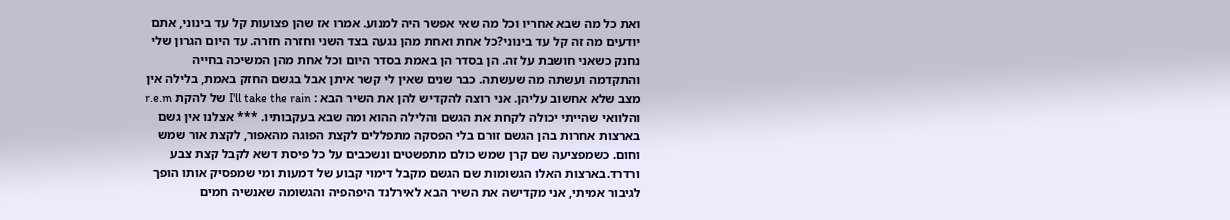ואת כל מה שבא אחריו וכל מה שאי אפשר היה למנוע. אמרו אז שהן פצועות קל עד בינוני, אתם יודעים מה זה קל עד בינוני?כל אחת ואחת מהן נגעה בצד השני וחזרה חזרה. עד היום הגרון שלי נחנק כשאני חושבת על זה. הן בסדר הן באמת בסדר היום וכל אחת מהן המשיכה בחייה והתקדמה ועשתה מה שעשתה. כבר שנים שאין לי קשר איתן אבל בגשם החזק באמת, בלילה אין מצב שלא אחשוב עליהן. אני רוצה להקדיש להן את השיר הבא : I'll take the rain של להקת r.e.m והלוואי שהייתי יכולה לקחת את הגשם והלילה ההוא ומה שבא בעקבותיו. *** אצלנו אין גשם בארצות אחרות בהן הגשם זורם בלי הפסקה מתפללים לקצת הפוגה מהאפור, לקצת אור שמש וחום. כשמפציעה שם קרן שמש כולם מתפשטים ונשכבים על כל פיסת דשא לקבל קצת צבע ורדרד.בארצות האלו הגשומות שם הגשם מקבל דימוי קבוע של דמעות ומי שמפסיק אותו הופך לגיבור אמיתי, אני מקדישה את השיר הבא לאירלנד היפהפיה והגשומה שאנשיה חמים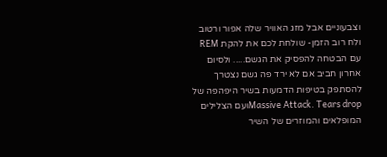וצבעוניים אבל מזג האוויר שלה אפור ורטוב ולח רוב הזמן- שולחת לכם את להקת REM עם הבטחה להפסיק את הגשם..... ולסיום אחרון חביב אם לא ירד פה גשם נצטרך להסתפק בטיפות הדמעות בשיר היפהפה של Massive Attack. Tears dropועם הצלילים המופלאים והמוזרים של השיר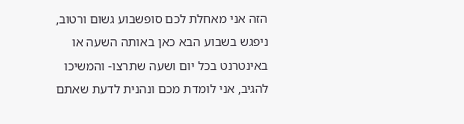הזה אני מאחלת לכם סופשבוע גשום ורטוב, ניפגש בשבוע הבא כאן באותה השעה או באינטרנט בכל יום ושעה שתרצו- והמשיכו להגיב, אני לומדת מכם ונהנית לדעת שאתם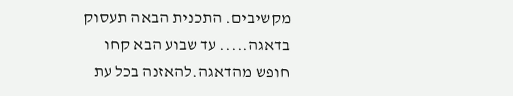מקשיבים. התכנית הבאה תעסוק בדאגה..... עד שבוע הבא קחו חופש מהדאגה.להאזנה בכל עת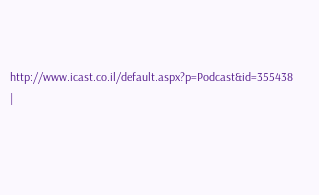http://www.icast.co.il/default.aspx?p=Podcast&id=355438 |